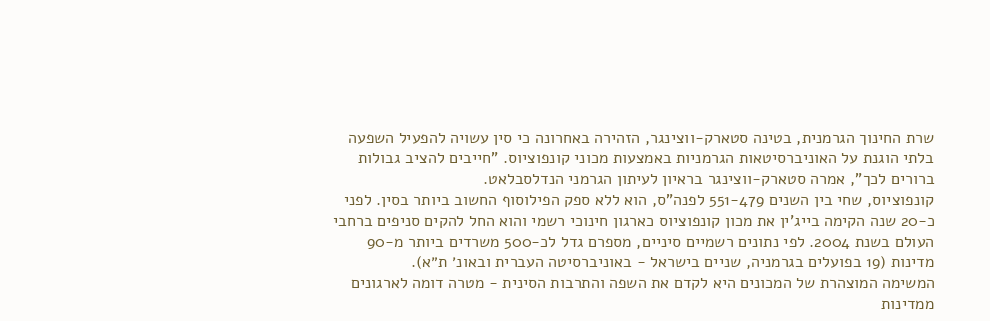שרת החינוך הגרמנית, בטינה סטארק-ווצינגר, הזהירה באחרונה כי סין עשויה להפעיל השפעה בלתי הוגנת על האוניברסיטאות הגרמניות באמצעות מכוני קונפוציוס. "חייבים להציב גבולות ברורים לכך", אמרה סטארק-ווצינגר בראיון לעיתון הגרמני הנדלסבלאט.
קונפוציוס, שחי בין השנים 551-479 לפנה"ס, הוא ללא ספק הפילוסוף החשוב ביותר בסין. לפני כ-20 שנה הקימה בייג'ין את מכון קונפוציוס כארגון חינוכי רשמי והוא החל להקים סניפים ברחבי העולם בשנת 2004. לפי נתונים רשמיים סיניים, מספרם גדל לכ-500 משרדים ביותר מ-90 מדינות (19 בפועלים בגרמניה, שניים בישראל - באוניברסיטה העברית ובאונ׳ ת״א).
המשימה המוצהרת של המכונים היא לקדם את השפה והתרבות הסינית - מטרה דומה לארגונים ממדינות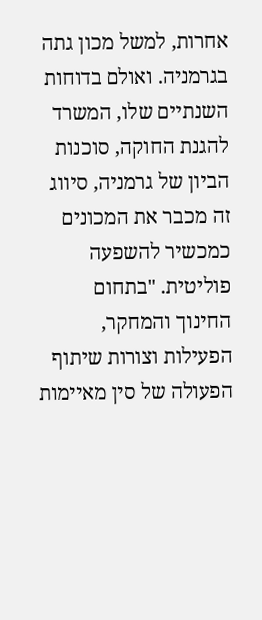אחרות, למשל מכון גתה בגרמניה. ואולם בדוחות השנתיים שלו, המשרד להגנת החוקה, סוכנות הביון של גרמניה, סיווג זה מכבר את המכונים כמכשיר להשפעה פוליטית. "בתחום החינוך והמחקר, הפעילות וצורות שיתוף הפעולה של סין מאיימות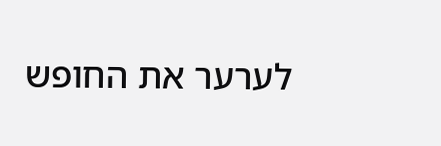לערער את החופש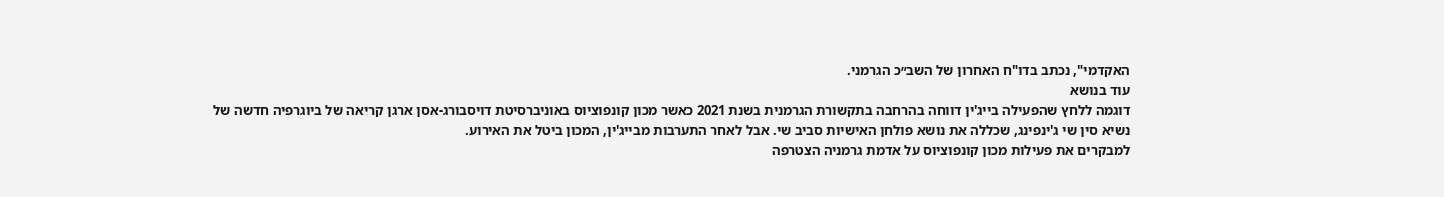האקדמי", נכתב בדו"ח האחרון של השב״כ הגרמני.
עוד בנושא
דוגמה ללחץ שהפעילה בייג'ין דווחה בהרחבה בתקשורת הגרמנית בשנת 2021 כאשר מכון קונפוציוס באוניברסיטת דויסבורג-אסן ארגן קריאה של ביוגרפיה חדשה של נשיא סין שי ג'ינפינג, שכללה את נושא פולחן האישיות סביב שי. אבל לאחר התערבות מבייג'ין, המכון ביטל את האירוע.
למבקרים את פעילות מכון קונפוציוס על אדמת גרמניה הצטרפה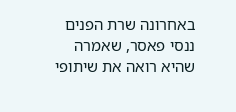באחרונה שרת הפנים ננסי פאסר, שאמרה שהיא רואה את שיתופי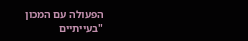הפעולה עם המכון "בעייתיים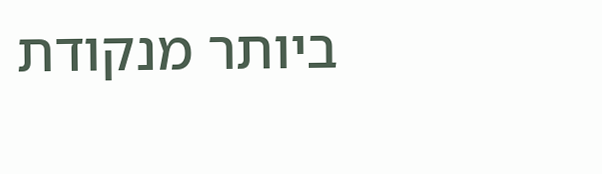ביותר מנקודת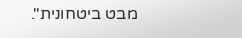מבט ביטחונית".